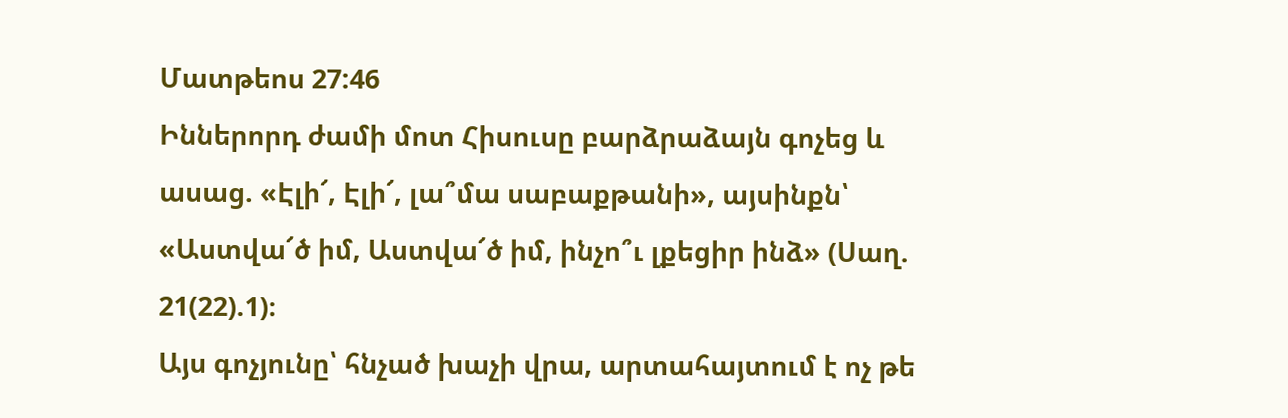Մատթեոս 27:46
Իններորդ ժամի մոտ Հիսուսը բարձրաձայն գոչեց և ասաց. «Էլի՜, Էլի՜, լա՞մա սաբաքթանի», այսինքն՝ «Աստվա՜ծ իմ, Աստվա՜ծ իմ, ինչո՞ւ լքեցիր ինձ» (Սաղ. 21(22).1)։
Այս գոչյունը՝ հնչած խաչի վրա, արտահայտում է ոչ թե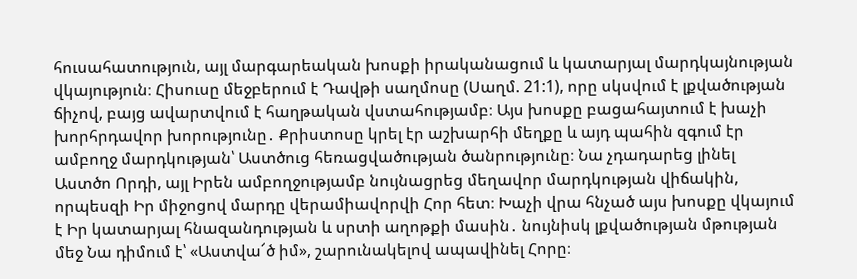հուսահատություն, այլ մարգարեական խոսքի իրականացում և կատարյալ մարդկայնության վկայություն։ Հիսուսը մեջբերում է Դավթի սաղմոսը (Սաղմ. 21:1), որը սկսվում է լքվածության ճիչով, բայց ավարտվում է հաղթական վստահությամբ։ Այս խոսքը բացահայտում է խաչի խորհրդավոր խորությունը․ Քրիստոսը կրել էր աշխարհի մեղքը և այդ պահին զգում էր ամբողջ մարդկության՝ Աստծուց հեռացվածության ծանրությունը։ Նա չդադարեց լինել Աստծո Որդի, այլ Իրեն ամբողջությամբ նույնացրեց մեղավոր մարդկության վիճակին, որպեսզի Իր միջոցով մարդը վերամիավորվի Հոր հետ։ Խաչի վրա հնչած այս խոսքը վկայում է Իր կատարյալ հնազանդության և սրտի աղոթքի մասին․ նույնիսկ լքվածության մթության մեջ Նա դիմում է՝ «Աստվա՜ծ իմ», շարունակելով ապավինել Հորը։